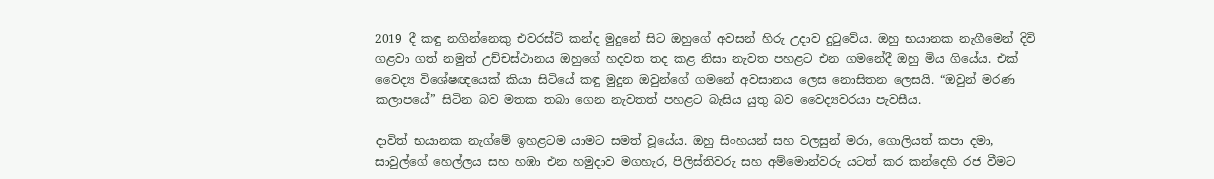2019 දී කඳු නගින්නෙකු එවරස්ට් කන්ද මුදුනේ සිට ඔහුගේ අවසන් හිරු උදාව දුටුවේය. ඔහු භයානක නැගීමෙන් දිවි ගළවා ගත් නමුත් උච්චස්ථානය ඔහුගේ හදවත තද කළ නිසා නැවත පහළට එන ගමනේදී ඔහු මිය ගියේය. එක් වෛද්‍ය විශේෂඥයෙක් කියා සිටියේ කඳු මුදුන ඔවුන්ගේ ගමනේ අවසානය ලෙස නොසිතන ලෙසයි. “ඔවුන් මරණ කලාපයේ” සිටින බව මතක තබා ගෙන නැවතත් පහළට බැසිය යුතු බව වෛද්‍යවරයා පැවසීය.

දාවිත් භයානක නැග්මේ ඉහළටම යාමට සමත් වූයේය. ඔහු සිංහයන් සහ වලසුන් මරා, ගොලියත් කපා දමා, සාවුල්ගේ හෙල්ලය සහ හඹා එන හමුදාව මගහැර, පිලිස්තිවරු සහ අම්මොන්වරු යටත් කර කන්දෙහි රජ වීමට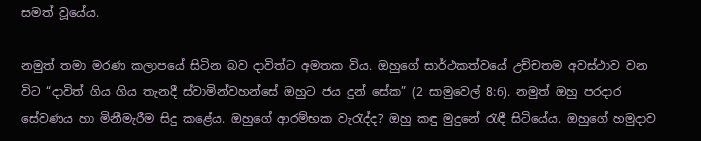සමත් වූයේය.

නමුත් තමා මරණ කලාපයේ සිටින බව දාවිත්ට අමතක විය. ඔහුගේ සාර්ථකත්වයේ උච්චතම අවස්ථාව වන විට “දාවිත් ගිය ගිය තැනදී ස්වාමින්වහන්සේ ඔහුට ජය දුන් සේක” (2 සාමුවෙල් 8:6). නමුත් ඔහු පරදාර සේවණය හා මිනීමැරීම සිදු කළේය. ඔහුගේ ආරම්භක වැරැද්ද? ඔහු කඳු මුදුනේ රැඳී සිටියේය. ඔහුගේ හමුදාව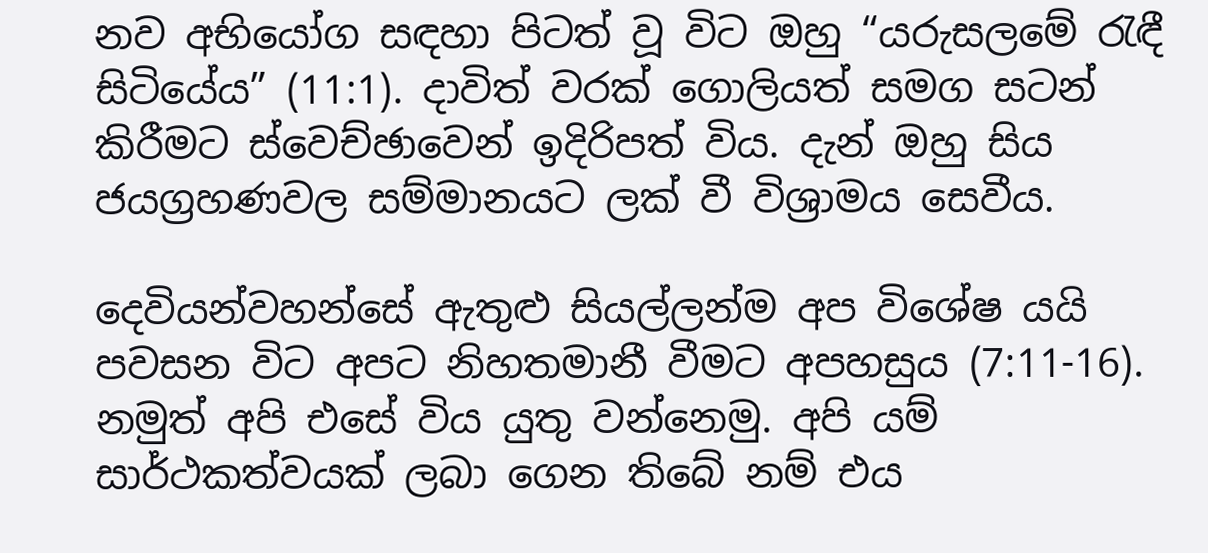නව අභියෝග සඳහා පිටත් වූ විට ඔහු “යරුසලමේ රැඳී සිටියේය” (11:1). දාවිත් වරක් ගොලියත් සමග සටන් කිරීමට ස්වෙච්ඡාවෙන් ඉදිරිපත් විය. දැන් ඔහු සිය ජයග්‍රහණවල සම්මානයට ලක් වී විශ්‍රාමය සෙවීය.

දෙවියන්වහන්සේ ඇතුළු සියල්ලන්ම අප විශේෂ යයි පවසන විට අපට නිහතමානී වීමට අපහසුය (7:11-16). නමුත් අපි එසේ විය යුතු වන්නෙමු. අපි යම් සාර්ථකත්වයක් ලබා ගෙන තිබේ නම් එය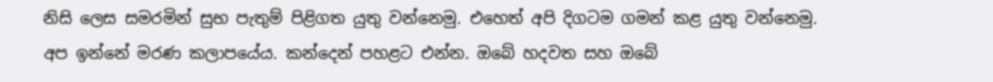නිසි ලෙස සමරමින් සුභ පැතුම් පිළිගත යුතු වන්නෙමු. එහෙත් අපි දිගටම ගමන් කළ යුතු වන්නෙමු. අප ඉන්නේ මරණ කලාපයේය. කන්දෙන් පහළට එන්න. ඔබේ හදවත සහ ඔබේ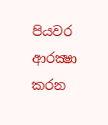පියවර ආරක්‍ෂා කරන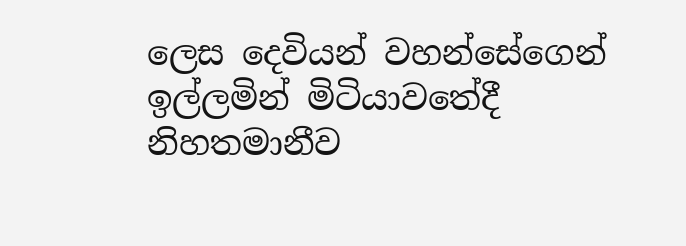ලෙස දෙවියන් වහන්සේගෙන් ඉල්ලමින් මිටියාවතේදී නිහතමානීව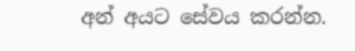අන් අයට සේවය කරන්න.